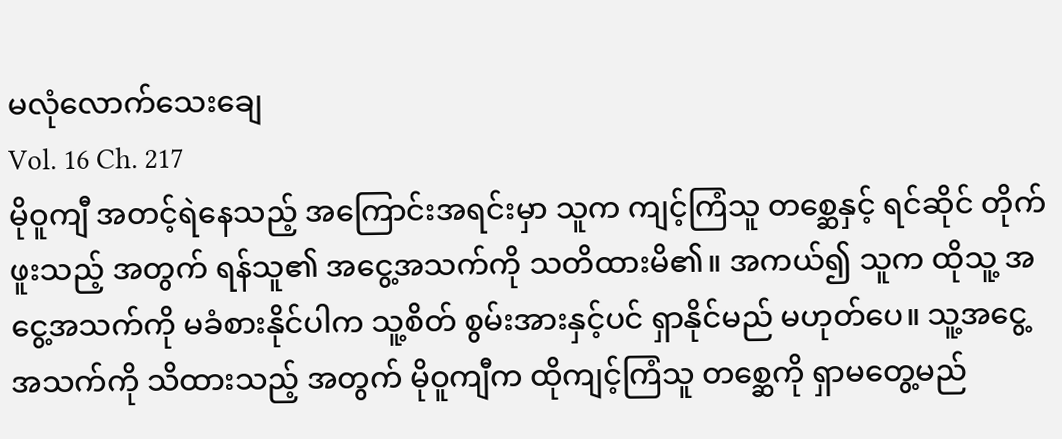မလုံလောက်သေးချေ
Vol. 16 Ch. 217
မိုဝူကျီ အတင့်ရဲနေသည့် အကြောင်းအရင်းမှာ သူက ကျင့်ကြံသူ တစ္ဆေနှင့် ရင်ဆိုင် တိုက်ဖူးသည့် အတွက် ရန်သူ၏ အငွေ့အသက်ကို သတိထားမိ၏။ အကယ်၍ သူက ထိုသူ့ အငွေ့အသက်ကို မခံစားနိုင်ပါက သူ့စိတ် စွမ်းအားနှင့်ပင် ရှာနိုင်မည် မဟုတ်ပေ။ သူ့အငွေ့အသက်ကို သိထားသည့် အတွက် မိုဝူကျီက ထိုကျင့်ကြံသူ တစ္ဆေကို ရှာမတွေ့မည်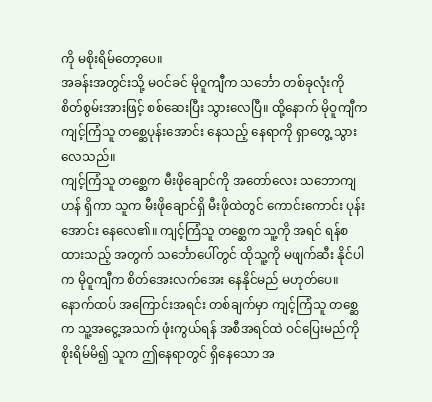ကို မစိုးရိမ်တော့ပေ။
အခန်းအတွင်းသို့ မဝင်ခင် မိုဝူကျီက သင်္ဘော တစ်ခုလုံးကို စိတ်စွမ်းအားဖြင့် စစ်ဆေးပြီး သွားလေပြီ။ ထို့နောက် မိုဝူကျီက ကျင့်ကြံသူ တစ္ဆေပုန်းအောင်း နေသည့် နေရာကို ရှာတွေ့ သွားလေသည်။
ကျင့်ကြံသူ တစ္ဆေက မီးဖိုချောင်ကို အတော်လေး သဘောကျဟန် ရှိကာ သူက မီးဖိုချောင်ရှိ မီးဖိုထဲတွင် ကောင်းကောင်း ပုန်းအောင်း နေလေ၏။ ကျင့်ကြံသူ တစ္ဆေက သူ့ကို အရင် ရန်စထားသည့် အတွက် သင်္ဘောပေါ်တွင် ထိုသူ့ကို မဖျက်ဆီး နိုင်ပါက မိုဝူကျီက စိတ်အေးလက်အေး နေနိုင်မည် မဟုတ်ပေ။ နောက်ထပ် အကြောင်းအရင်း တစ်ချက်မှာ ကျင့်ကြံသူ တစ္ဆေက သူ့အငွေ့အသက် ဖုံးကွယ်ရန် အစီအရင်ထဲ ဝင်ပြေးမည်ကို စိုးရိမ်မိ၍ သူက ဤနေရာတွင် ရှိနေသော အ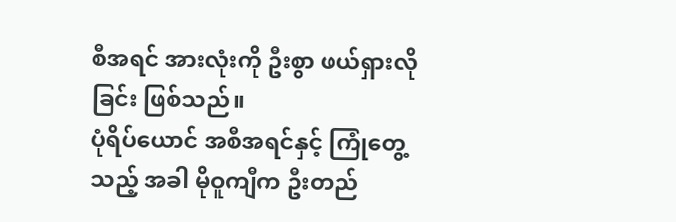စီအရင် အားလုံးကို ဦးစွာ ဖယ်ရှားလိုခြင်း ဖြစ်သည်။
ပုံရိပ်ယောင် အစီအရင်နှင့် ကြုံတွေ့သည့် အခါ မိုဝူကျီက ဦးတည်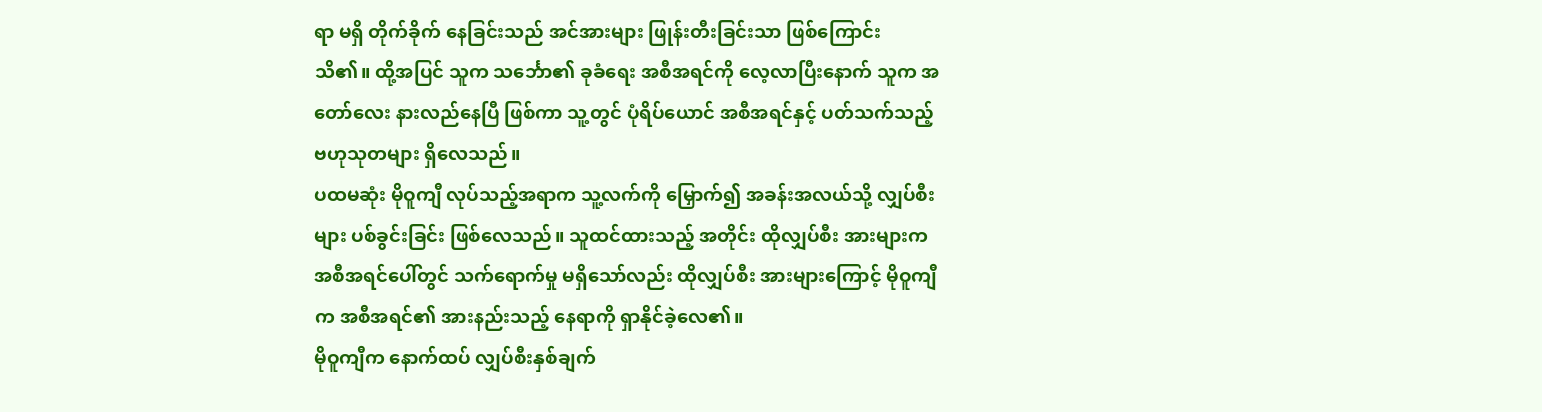ရာ မရှိ တိုက်ခိုက် နေခြင်းသည် အင်အားများ ဖြုန်းတီးခြင်းသာ ဖြစ်ကြောင်း သိ၏။ ထို့အပြင် သူက သင်္ဘော၏ ခုခံရေး အစီအရင်ကို လေ့လာပြီးနောက် သူက အတော်လေး နားလည်နေပြီ ဖြစ်ကာ သူ့တွင် ပုံရိပ်ယောင် အစီအရင်နှင့် ပတ်သက်သည့် ဗဟုသုတများ ရှိလေသည်။
ပထမဆုံး မိုဝူကျီ လုပ်သည့်အရာက သူ့လက်ကို မြှောက်၍ အခန်းအလယ်သို့ လျှပ်စီးများ ပစ်ခွင်းခြင်း ဖြစ်လေသည်။ သူထင်ထားသည့် အတိုင်း ထိုလျှပ်စီး အားများက အစီအရင်ပေါ်တွင် သက်ရောက်မှု မရှိသော်လည်း ထိုလျှပ်စီး အားများကြောင့် မိုဝူကျီက အစီအရင်၏ အားနည်းသည့် နေရာကို ရှာနိုင်ခဲ့လေ၏။
မိုဝူကျီက နောက်ထပ် လျှပ်စီးနှစ်ချက်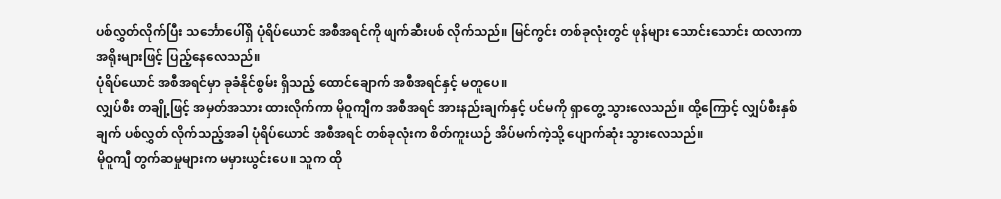ပစ်လွှတ်လိုက်ပြီး သင်္ဘောပေါ်ရှိ ပုံရိပ်ယောင် အစီအရင်ကို ဖျက်ဆီးပစ် လိုက်သည်။ မြင်ကွင်း တစ်ခုလုံးတွင် ဖုန်များ သောင်းသောင်း ထလာကာ အရိုးများဖြင့် ပြည့်နေလေသည်။
ပုံရိပ်ယောင် အစီအရင်မှာ ခုခံနိုင်စွမ်း ရှိသည့် ထောင်ချောက် အစီအရင်နှင့် မတူပေ။
လျှပ်စီး တချို့ဖြင့် အမှတ်အသား ထားလိုက်ကာ မိုဝူကျီက အစီအရင် အားနည်းချက်နှင့် ပင်မကို ရှာတွေ့ သွားလေသည်။ ထို့ကြောင့် လျှပ်စီးနှစ်ချက် ပစ်လွှတ် လိုက်သည့်အခါ ပုံရိပ်ယောင် အစီအရင် တစ်ခုလုံးက စိတ်ကူးယဉ် အိပ်မက်ကဲ့သို့ ပျောက်ဆုံး သွားလေသည်။
မိုဝူကျီ တွက်ဆမှုများက မမှားယွင်းပေ။ သူက ထို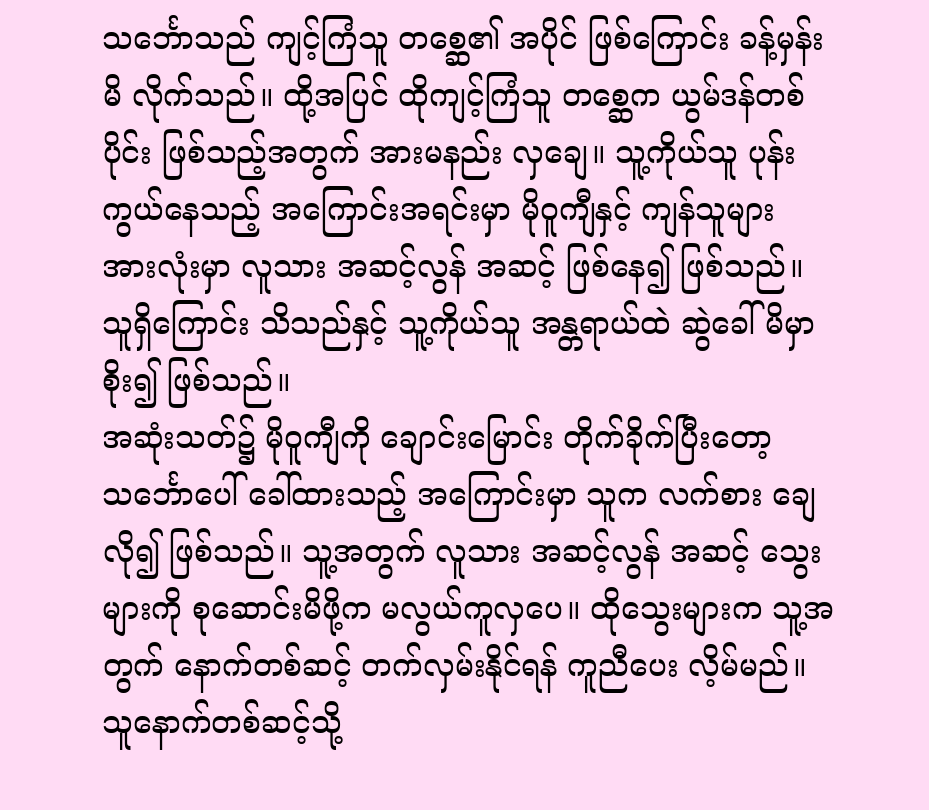သင်္ဘောသည် ကျင့်ကြံသူ တစ္ဆေ၏ အပိုင် ဖြစ်ကြောင်း ခန့်မှန်းမိ လိုက်သည်။ ထို့အပြင် ထိုကျင့်ကြံသူ တစ္ဆေက ယွမ်ဒန်တစ်ပိုင်း ဖြစ်သည့်အတွက် အားမနည်း လှချေ။ သူ့ကိုယ်သူ ပုန်းကွယ်နေသည့် အကြောင်းအရင်းမှာ မိုဝူကျီနှင့် ကျန်သူများ အားလုံးမှာ လူသား အဆင့်လွန် အဆင့် ဖြစ်နေ၍ ဖြစ်သည်။ သူရှိကြောင်း သိသည်နှင့် သူ့ကိုယ်သူ အန္တရာယ်ထဲ ဆွဲခေါ်မိမှာ စိုး၍ ဖြစ်သည်။
အဆုံးသတ်၌ မိုဝူကျီကို ချောင်းမြောင်း တိုက်ခိုက်ပြီးတော့ သင်္ဘောပေါ် ခေါ်ထားသည့် အကြောင်းမှာ သူက လက်စား ချေလို၍ ဖြစ်သည်။ သူ့အတွက် လူသား အဆင့်လွန် အဆင့် သွေးများကို စုဆောင်းမိဖို့က မလွယ်ကူလှပေ။ ထိုသွေးများက သူ့အတွက် နောက်တစ်ဆင့် တက်လှမ်းနိုင်ရန် ကူညီပေး လိ့မ်မည်။ သူနောက်တစ်ဆင့်သို့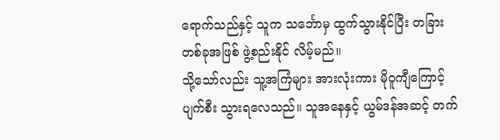ရောက်သည်နှင့် သူက သင်္ဘောမှ ထွက်သွားနိုင်ပြီး တခြား တစ်ခုအဖြစ် ဖွဲ့စည်းနိုင် လိမ့်မည်။
သို့သော်လည်း သူ့အကြံများ အားလုံးကား မိုဝူကျီကြောင့် ပျက်စီး သွားရလေသည်။ သူအနေနှင့် ယွမ်ဒန်အဆင့် တက်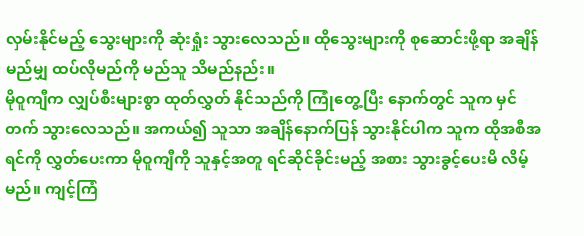လှမ်းနိုင်မည့် သွေးများကို ဆုံးရှုံး သွားလေသည်။ ထိုသွေးများကို စုဆောင်းဖို့ရာ အချိန်မည်မျှ ထပ်လိုမည်ကို မည်သူ သိမည်နည်း။
မိုဝူကျီက လျှပ်စီးများစွာ ထုတ်လွှတ် နိုင်သည်ကို ကြုံတွေ့ပြီး နောက်တွင် သူက မှင်တက် သွားလေသည်။ အကယ်၍ သူသာ အချိန်နောက်ပြန် သွားနိုင်ပါက သူက ထိုအစီအရင်ကို လွှတ်ပေးကာ မိုဝူကျီကို သူနှင့်အတူ ရင်ဆိုင်ခိုင်းမည့် အစား သွားခွင့်ပေးမိ လိမ့်မည်။ ကျင့်ကြံ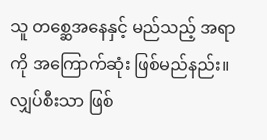သူ တစ္ဆေအနေနှင့် မည်သည့် အရာကို အကြောက်ဆုံး ဖြစ်မည်နည်း။ လျှပ်စီးသာ ဖြစ်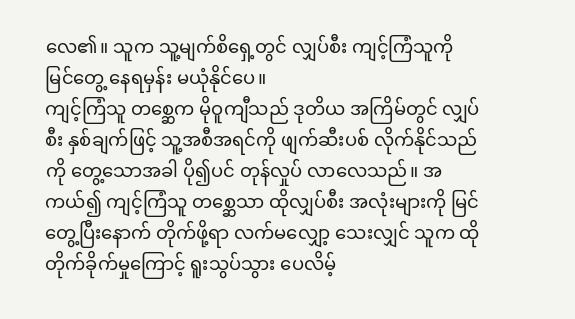လေ၏။ သူက သူ့မျက်စိရှေ့တွင် လျှပ်စီး ကျင့်ကြံသူကို မြင်တွေ့ နေရမှန်း မယုံနိုင်ပေ။
ကျင့်ကြံသူ တစ္ဆေက မိုဝူကျီသည် ဒုတိယ အကြိမ်တွင် လျှပ်စီး နှစ်ချက်ဖြင့် သူ့အစီအရင်ကို ဖျက်ဆီးပစ် လိုက်နိုင်သည်ကို တွေ့သောအခါ ပို၍ပင် တုန်လှုပ် လာလေသည်။ အကယ်၍ ကျင့်ကြံသူ တစ္ဆေသာ ထိုလျှပ်စီး အလုံးများကို မြင်တွေ့ပြီးနောက် တိုက်ဖို့ရာ လက်မလျှော့ သေးလျှင် သူက ထိုတိုက်ခိုက်မှုကြောင့် ရူးသွပ်သွား ပေလိမ့်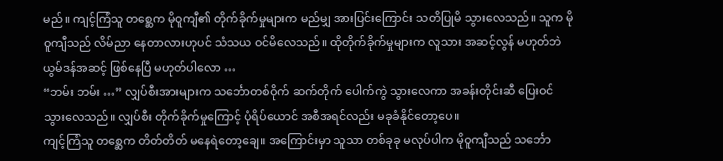မည်။ ကျင့်ကြံသူ တစ္ဆေက မိုဝူကျီ၏ တိုက်ခိုက်မှုများက မည်မျှ အားပြင်းကြောင်း သတိပြုမိ သွားလေသည်။ သူက မိုဝူကျီသည် လိမ်ညာ နေတာလားဟုပင် သံသယ ဝင်မိလေသည်။ ထိုတိုက်ခိုက်မှုများက လူသား အဆင့်လွန် မဟုတ်ဘဲ ယွမ်ဒန်အဆင့် ဖြစ်နေပြီ မဟုတ်ပါလော …
“ဘမ်း ဘမ်း …” လျှပ်စီးအားများက သင်္ဘောတစ်ဝိုက် ဆက်တိုက် ပေါက်ကွဲ သွားလေကာ အခန်းတိုင်းဆီ ပြေးဝင် သွားလေသည်။ လျှပ်စီး တိုက်ခိုက်မှုကြောင့် ပုံရိပ်ယောင် အစီအရင်လည်း မခုခံနိုင်တော့ပေ။
ကျင့်ကြံသူ တစ္ဆေက တိတ်တိတ် မနေရဲတော့ချေ။ အကြောင်းမှာ သူသာ တစ်ခုခု မလုပ်ပါက မိုဝူကျီသည် သင်္ဘော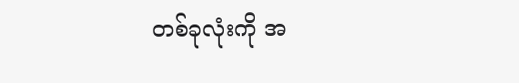တစ်ခုလုံးကို အ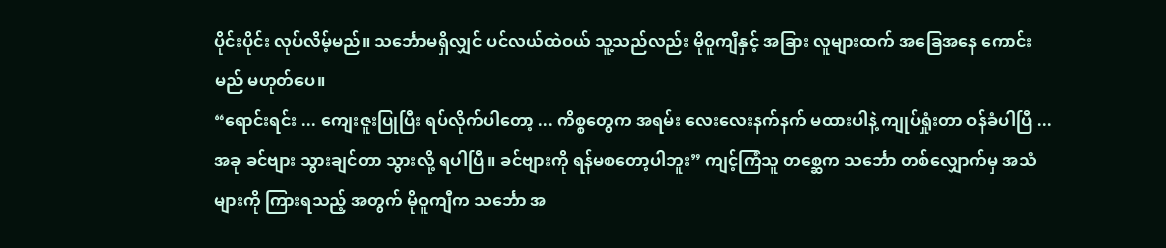ပိုင်းပိုင်း လုပ်လိမ့်မည်။ သင်္ဘောမရှိလျှင် ပင်လယ်ထဲဝယ် သူ့သည်လည်း မိုဝူကျီနှင့် အခြား လူများထက် အခြေအနေ ကောင်းမည် မဟုတ်ပေ။
“ရောင်းရင်း ... ကျေးဇူးပြုပြီး ရပ်လိုက်ပါတော့ ... ကိစ္စတွေက အရမ်း လေးလေးနက်နက် မထားပါနဲ့ ကျုပ်ရှုံးတာ ဝန်ခံပါပြီ ... အခု ခင်ဗျား သွားချင်တာ သွားလို့ ရပါပြီ။ ခင်ဗျားကို ရန်မစတော့ပါဘူး” ကျင့်ကြံသူ တစ္ဆေက သင်္ဘော တစ်လျှောက်မှ အသံများကို ကြားရသည့် အတွက် မိုဝူကျီက သင်္ဘော အ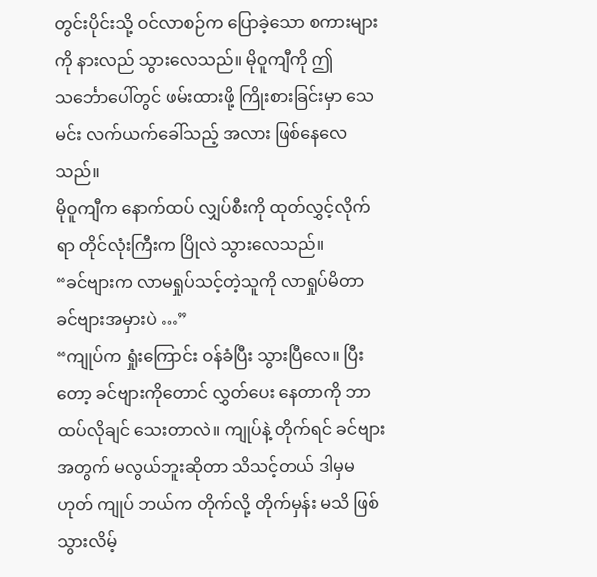တွင်းပိုင်းသို့ ဝင်လာစဉ်က ပြောခဲ့သော စကားများကို နားလည် သွားလေသည်။ မိုဝူကျီကို ဤသင်္ဘောပေါ်တွင် ဖမ်းထားဖို့ ကြိုးစားခြင်းမှာ သေမင်း လက်ယက်ခေါ်သည့် အလား ဖြစ်နေလေသည်။
မိုဝူကျီက နောက်ထပ် လျှပ်စီးကို ထုတ်လွှင့်လိုက်ရာ တိုင်လုံးကြီးက ပြိုလဲ သွားလေသည်။
“ခင်ဗျားက လာမရှုပ်သင့်တဲ့သူကို လာရှုပ်မိတာ ခင်ဗျားအမှားပဲ …”
“ကျုပ်က ရှုံးကြောင်း ဝန်ခံပြီး သွားပြီလေ။ ပြီးတော့ ခင်ဗျားကိုတောင် လွှတ်ပေး နေတာကို ဘာထပ်လိုချင် သေးတာလဲ။ ကျုပ်နဲ့ တိုက်ရင် ခင်ဗျားအတွက် မလွယ်ဘူးဆိုတာ သိသင့်တယ် ဒါမှမဟုတ် ကျုပ် ဘယ်က တိုက်လို့ တိုက်မှန်း မသိ ဖြစ်သွားလိမ့်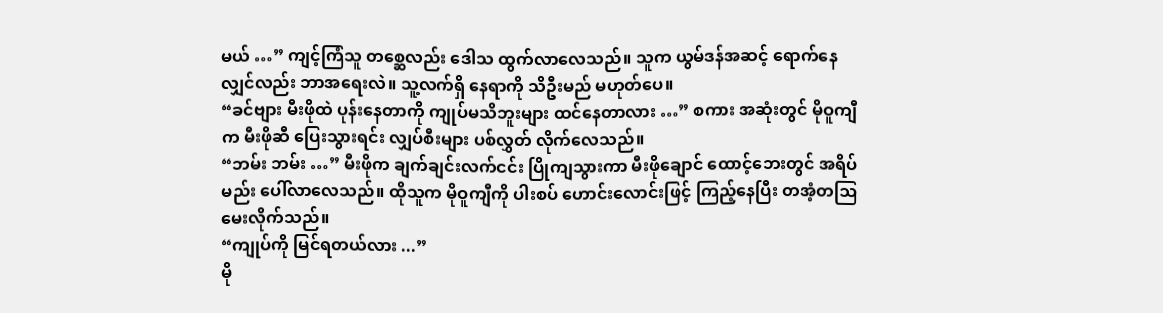မယ် …” ကျင့်ကြံသူ တစ္ဆေလည်း ဒေါသ ထွက်လာလေသည်။ သူက ယွမ်ဒန်အဆင့် ရောက်နေလျှင်လည်း ဘာအရေးလဲ။ သူ့လက်ရှိ နေရာကို သိဦးမည် မဟုတ်ပေ။
“ခင်ဗျား မီးဖိုထဲ ပုန်းနေတာကို ကျုပ်မသိဘူးများ ထင်နေတာလား …” စကား အဆုံးတွင် မိုဝူကျီက မီးဖိုဆီ ပြေးသွားရင်း လျှပ်စီးများ ပစ်လွှတ် လိုက်လေသည်။
“ဘမ်း ဘမ်း …” မီးဖိုက ချက်ချင်းလက်ငင်း ပြိုကျသွားကာ မီးဖိုချောင် ထောင့်ဘေးတွင် အရိပ်မည်း ပေါ်လာလေသည်။ ထိုသူက မိုဝူကျီကို ပါးစပ် ဟောင်းလောင်းဖြင့် ကြည့်နေပြီး တအံ့တဩ မေးလိုက်သည်။
“ကျုပ်ကို မြင်ရတယ်လား ...”
မို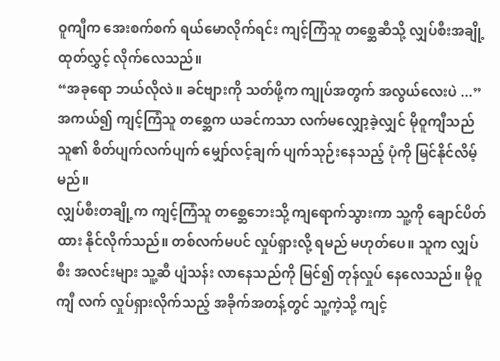ဝူကျီက အေးစက်စက် ရယ်မောလိုက်ရင်း ကျင့်ကြံသူ တစ္ဆေဆီသို့ လျှပ်စီးအချို့ ထုတ်လွှင့် လိုက်လေသည်။
“အခုရော ဘယ်လိုလဲ။ ခင်ဗျားကို သတ်ဖို့က ကျုပ်အတွက် အလွယ်လေးပဲ ...”
အကယ်၍ ကျင့်ကြံသူ တစ္ဆေက ယခင်ကသာ လက်မလျှော့ခဲ့လျှင် မိုဝူကျီသည် သူ၏ စိတ်ပျက်လက်ပျက် မျှော်လင့်ချက် ပျက်သုဉ်းနေသည့် ပုံကို မြင်နိုင်လိမ့်မည်။
လျှပ်စီးတချို့က ကျင့်ကြံသူ တစ္ဆေဘေးသို့ ကျရောက်သွားကာ သူ့ကို ချောင်ပိတ်ထား နိုင်လိုက်သည်။ တစ်လက်မပင် လှုပ်ရှားလို့ ရမည် မဟုတ်ပေ။ သူက လျှပ်စီး အလင်းများ သူ့ဆီ ပျံသန်း လာနေသည်ကို မြင်၍ တုန်လှုပ် နေလေသည်။ မိုဝူကျီ လက် လှုပ်ရှားလိုက်သည့် အခိုက်အတန့်တွင် သူ့ကဲ့သို့ ကျင့်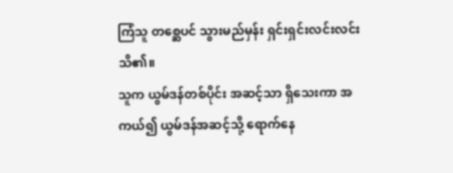ကြံသူ တစ္ဆေပင် သွားမည်မှန်း ရှင်းရှင်းလင်းလင်း သိ၏။
သူက ယွမ်ဒန်တစ်ပိုင်း အဆင့်သာ ရှိသေးကာ အကယ်၍ ယွမ်ဒန်အဆင့်သို့ ရောက်နေ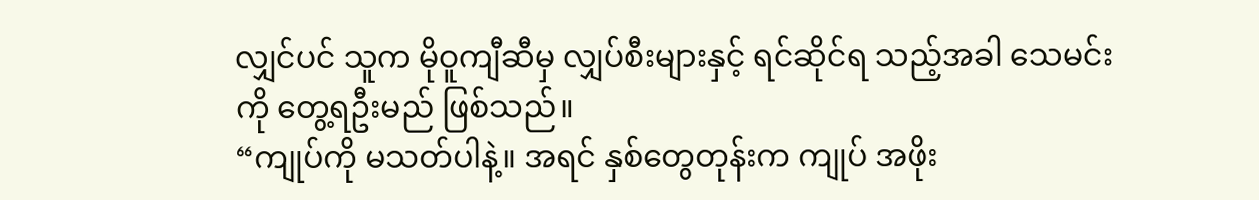လျှင်ပင် သူက မိုဝူကျီဆီမှ လျှပ်စီးများနှင့် ရင်ဆိုင်ရ သည့်အခါ သေမင်းကို တွေ့ရဦးမည် ဖြစ်သည်။
“ကျုပ်ကို မသတ်ပါနဲ့။ အရင် နှစ်တွေတုန်းက ကျုပ် အဖိုး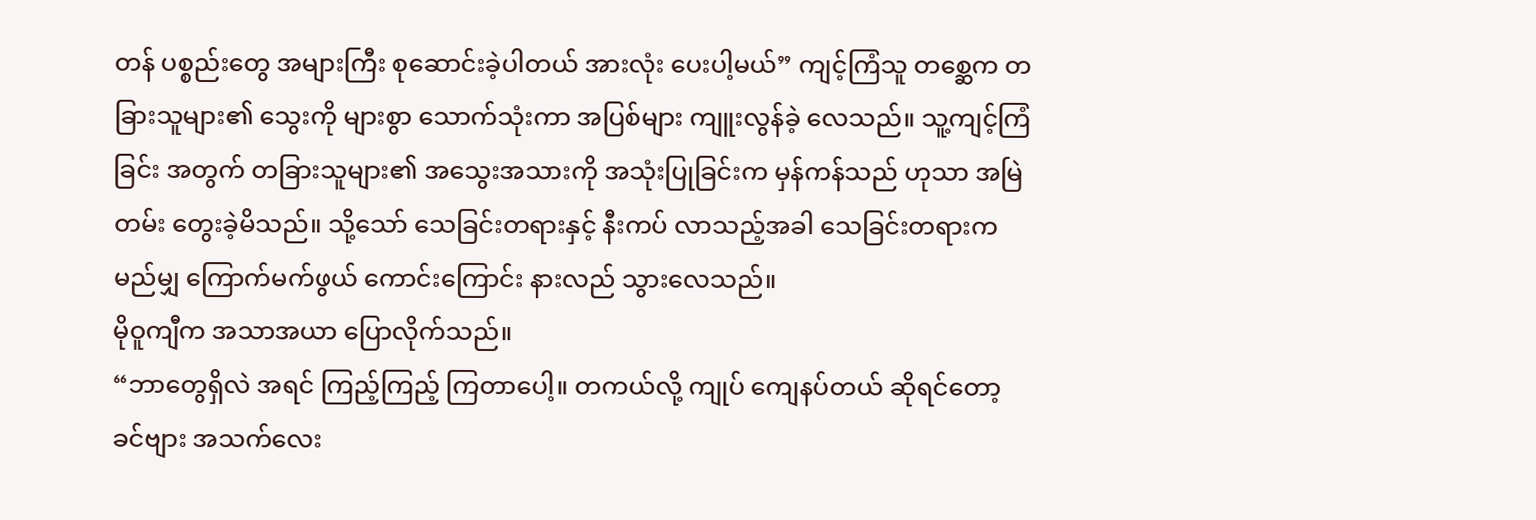တန် ပစ္စည်းတွေ အများကြီး စုဆောင်းခဲ့ပါတယ် အားလုံး ပေးပါ့မယ်” ကျင့်ကြံသူ တစ္ဆေက တခြားသူများ၏ သွေးကို များစွာ သောက်သုံးကာ အပြစ်များ ကျူးလွန်ခဲ့ လေသည်။ သူ့ကျင့်ကြံခြင်း အတွက် တခြားသူများ၏ အသွေးအသားကို အသုံးပြုခြင်းက မှန်ကန်သည် ဟုသာ အမြဲတမ်း တွေးခဲ့မိသည်။ သို့သော် သေခြင်းတရားနှင့် နီးကပ် လာသည့်အခါ သေခြင်းတရားက မည်မျှ ကြောက်မက်ဖွယ် ကောင်းကြောင်း နားလည် သွားလေသည်။
မိုဝူကျီက အသာအယာ ပြောလိုက်သည်။
“ဘာတွေရှိလဲ အရင် ကြည့်ကြည့် ကြတာပေါ့။ တကယ်လို့ ကျုပ် ကျေနပ်တယ် ဆိုရင်တော့ ခင်ဗျား အသက်လေး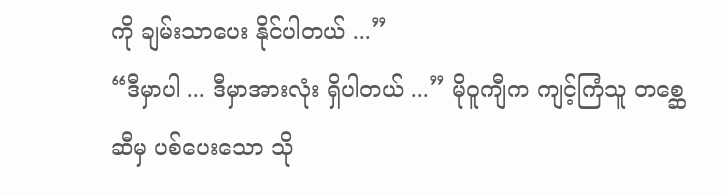ကို ချမ်းသာပေး နိုင်ပါတယ် ...”
“ဒီမှာပါ ... ဒီမှာအားလုံး ရှိပါတယ် ...” မိုဝူကျီက ကျင့်ကြံသူ တစ္ဆေဆီမှ ပစ်ပေးသော သို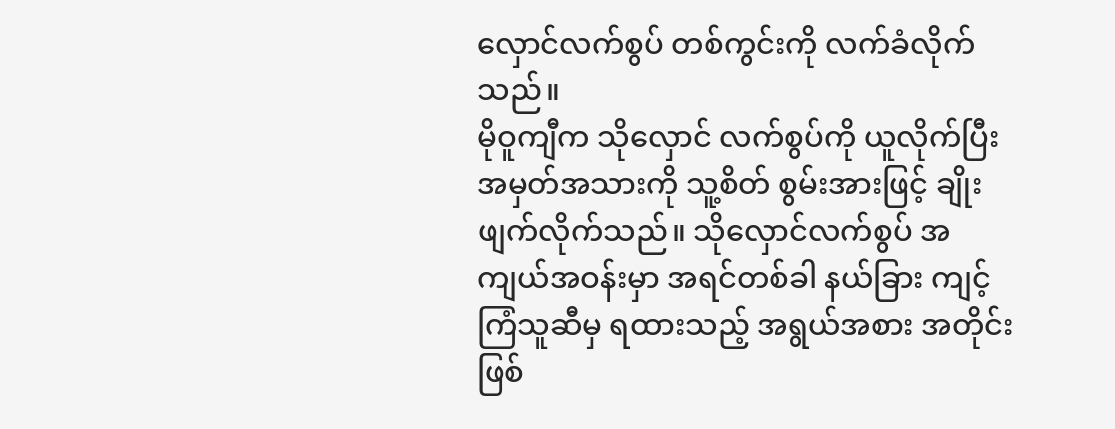လှောင်လက်စွပ် တစ်ကွင်းကို လက်ခံလိုက်သည်။
မိုဝူကျီက သိုလှောင် လက်စွပ်ကို ယူလိုက်ပြီး အမှတ်အသားကို သူ့စိတ် စွမ်းအားဖြင့် ချိုးဖျက်လိုက်သည်။ သိုလှောင်လက်စွပ် အကျယ်အဝန်းမှာ အရင်တစ်ခါ နယ်ခြား ကျင့်ကြံသူဆီမှ ရထားသည့် အရွယ်အစား အတိုင်း ဖြစ်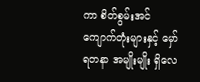ကာ စိတ်စွမ်းအင် ကျောက်တုံးများနှင့် မှော်ရတနာ အမျိုးမျိုး ရှိလေ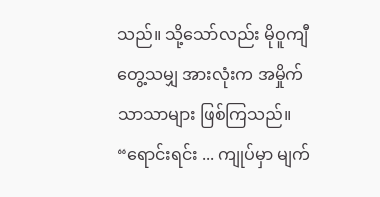သည်။ သို့သော်လည်း မိုဝူကျီ တွေ့သမျှ အားလုံးက အမှိုက်သာသာများ ဖြစ်ကြသည်။
“ရောင်းရင်း ... ကျုပ်မှာ မျက်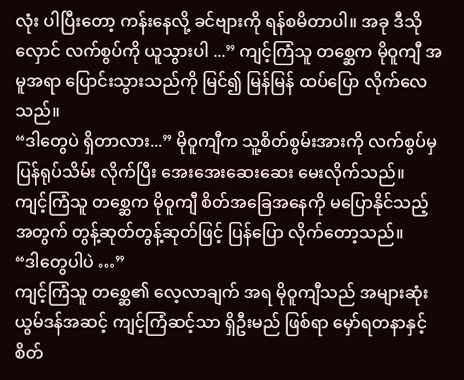လုံး ပါပြီးတော့ ကန်းနေလို့ ခင်ဗျားကို ရန်စမိတာပါ။ အခု ဒီသိုလှောင် လက်စွပ်ကို ယူသွားပါ ...” ကျင့်ကြံသူ တစ္ဆေက မိုဝူကျီ အမူအရာ ပြောင်းသွားသည်ကို မြင်၍ မြန်မြန် ထပ်ပြော လိုက်လေသည်။
“ဒါတွေပဲ ရှိတာလား...” မိုဝူကျီက သူ့စိတ်စွမ်းအားကို လက်စွပ်မှ ပြန်ရုပ်သိမ်း လိုက်ပြီး အေးအေးဆေးဆေး မေးလိုက်သည်။
ကျင့်ကြံသူ တစ္ဆေက မိုဝူကျီ စိတ်အခြေအနေကို မပြောနိုင်သည့် အတွက် တွန့်ဆုတ်တွန့်ဆုတ်ဖြင့် ပြန်ပြော လိုက်တော့သည်။
“ဒါတွေပါပဲ …”
ကျင့်ကြံသူ တစ္ဆေ၏ လေ့လာချက် အရ မိုဝူကျီသည် အများဆုံး ယွမ်ဒန်အဆင့် ကျင့်ကြံဆင့်သာ ရှိဦးမည် ဖြစ်ရာ မှော်ရတနာနှင့် စိတ်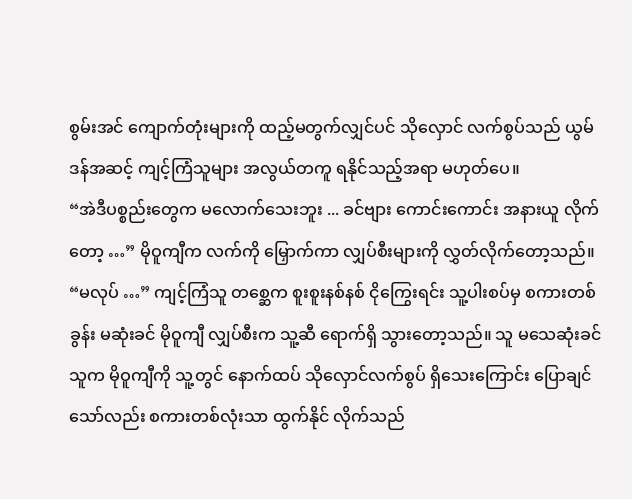စွမ်းအင် ကျောက်တုံးများကို ထည့်မတွက်လျှင်ပင် သိုလှောင် လက်စွပ်သည် ယွမ်ဒန်အဆင့် ကျင့်ကြံသူများ အလွယ်တကူ ရနိုင်သည့်အရာ မဟုတ်ပေ။
“အဲဒီပစ္စည်းတွေက မလောက်သေးဘူး ... ခင်ဗျား ကောင်းကောင်း အနားယူ လိုက်တော့ …” မိုဝူကျီက လက်ကို မြှောက်ကာ လျှပ်စီးများကို လွှတ်လိုက်တော့သည်။
“မလုပ် …” ကျင့်ကြံသူ တစ္ဆေက စူးစူးနစ်နစ် ငိုကြွေးရင်း သူ့ပါးစပ်မှ စကားတစ်ခွန်း မဆုံးခင် မိုဝူကျီ လျှပ်စီးက သူ့ဆီ ရောက်ရှိ သွားတော့သည်။ သူ မသေဆုံးခင် သူက မိုဝူကျီကို သူ့တွင် နောက်ထပ် သိုလှောင်လက်စွပ် ရှိသေးကြောင်း ပြောချင်သော်လည်း စကားတစ်လုံးသာ ထွက်နိုင် လိုက်သည်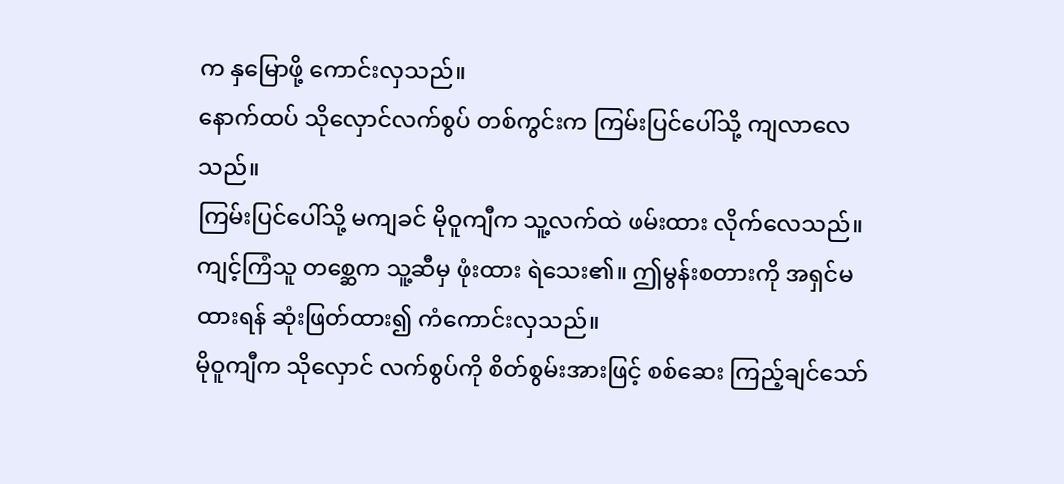က နှမြောဖို့ ကောင်းလှသည်။
နောက်ထပ် သိုလှောင်လက်စွပ် တစ်ကွင်းက ကြမ်းပြင်ပေါ်သို့ ကျလာလေသည်။
ကြမ်းပြင်ပေါ်သို့ မကျခင် မိုဝူကျီက သူ့လက်ထဲ ဖမ်းထား လိုက်လေသည်။ ကျင့်ကြံသူ တစ္ဆေက သူ့ဆီမှ ဖုံးထား ရဲသေး၏။ ဤမွန်းစတားကို အရှင်မထားရန် ဆုံးဖြတ်ထား၍ ကံကောင်းလှသည်။
မိုဝူကျီက သိုလှောင် လက်စွပ်ကို စိတ်စွမ်းအားဖြင့် စစ်ဆေး ကြည့်ချင်သော်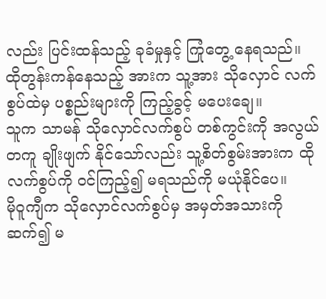လည်း ပြင်းထန်သည့် ခုခံမှုနှင့် ကြုံတွေ့ နေရသည်။ ထိုတွန်းကန်နေသည့် အားက သူ့အား သိုလှောင် လက်စွပ်ထဲမှ ပစ္စည်းများကို ကြည့်ခွင့် မပေးချေ။
သူက သာမန် သိုလှောင်လက်စွပ် တစ်ကွင်းကို အလွယ်တကူ ချိုးဖျက် နိုင်သော်လည်း သူ့စိတ်စွမ်းအားက ထိုလက်စွပ်ကို ဝင်ကြည့်၍ မရသည်ကို မယုံနိုင်ပေ။
မိုဝူကျီက သိုလှောင်လက်စွပ်မှ အမှတ်အသားကို ဆက်၍ မ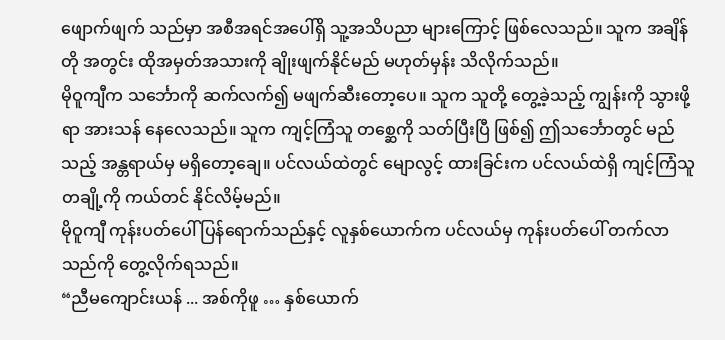ဖျောက်ဖျက် သည်မှာ အစီအရင်အပေါ်ရှိ သူ့အသိပညာ များကြောင့် ဖြစ်လေသည်။ သူက အချိန်တို အတွင်း ထိုအမှတ်အသားကို ချိုးဖျက်နိုင်မည် မဟုတ်မှန်း သိလိုက်သည်။
မိုဝူကျီက သင်္ဘောကို ဆက်လက်၍ မဖျက်ဆီးတော့ပေ။ သူက သူတို့ တွေ့ခဲ့သည့် ကျွန်းကို သွားဖို့ရာ အားသန် နေလေသည်။ သူက ကျင့်ကြံသူ တစ္ဆေကို သတ်ပြီးပြီ ဖြစ်၍ ဤသင်္ဘောတွင် မည်သည့် အန္တရာယ်မှ မရှိတော့ချေ။ ပင်လယ်ထဲတွင် မျောလွင့် ထားခြင်းက ပင်လယ်ထဲရှိ ကျင့်ကြံသူ တချို့ကို ကယ်တင် နိုင်လိမ့်မည်။
မိုဝူကျီ ကုန်းပတ်ပေါ် ပြန်ရောက်သည်နှင့် လူနှစ်ယောက်က ပင်လယ်မှ ကုန်းပတ်ပေါ် တက်လာသည်ကို တွေ့လိုက်ရသည်။
“ညီမကျောင်းယန် ... အစ်ကိုဖူ … နှစ်ယောက်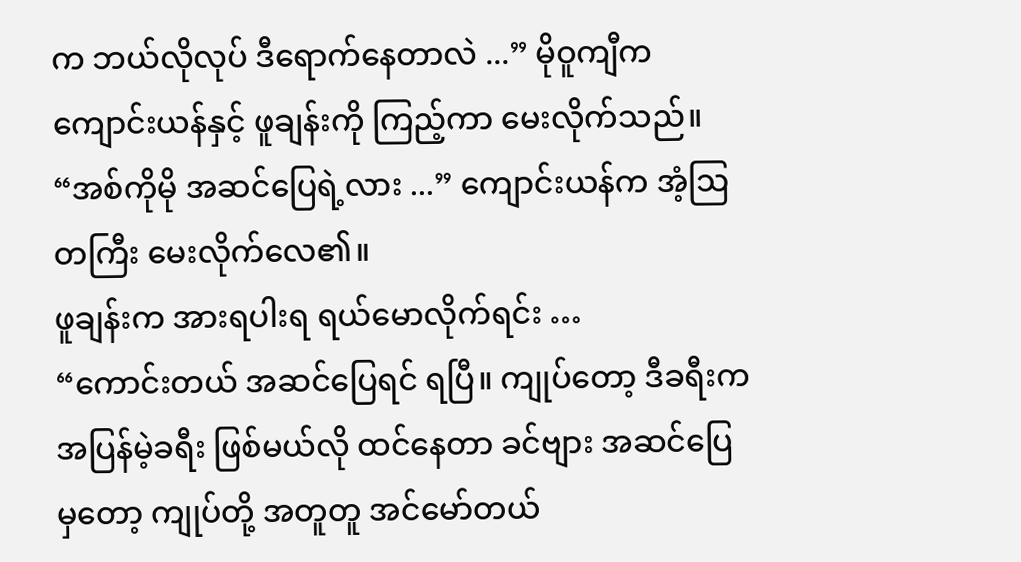က ဘယ်လိုလုပ် ဒီရောက်နေတာလဲ ...” မိုဝူကျီက ကျောင်းယန်နှင့် ဖူချန်းကို ကြည့်ကာ မေးလိုက်သည်။
“အစ်ကိုမို အဆင်ပြေရဲ့လား ...” ကျောင်းယန်က အံ့ဩတကြီး မေးလိုက်လေ၏။
ဖူချန်းက အားရပါးရ ရယ်မောလိုက်ရင်း …
“ကောင်းတယ် အဆင်ပြေရင် ရပြီ။ ကျုပ်တော့ ဒီခရီးက အပြန်မဲ့ခရီး ဖြစ်မယ်လို ထင်နေတာ ခင်ဗျား အဆင်ပြေမှတော့ ကျုပ်တို့ အတူတူ အင်မော်တယ်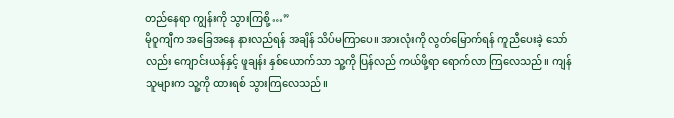တည်နေရာ ကျွန်းကို သွားကြစို့ …”
မိုဝူကျီက အခြေအနေ နားလည်ရန် အချိန် သိပ်မကြာပေ။ အားလုံးကို လွတ်မြောက်ရန် ကူညီပေးခဲ့ သော်လည်း ကျောင်းယန်နှင့် ဖူချန်း နှစ်ယောက်သာ သူ့ကို ပြန်လည် ကယ်ဖို့ရာ ရောက်လာ ကြလေသည်။ ကျန်သူများက သူ့ကို ထားရစ် သွားကြလေသည်။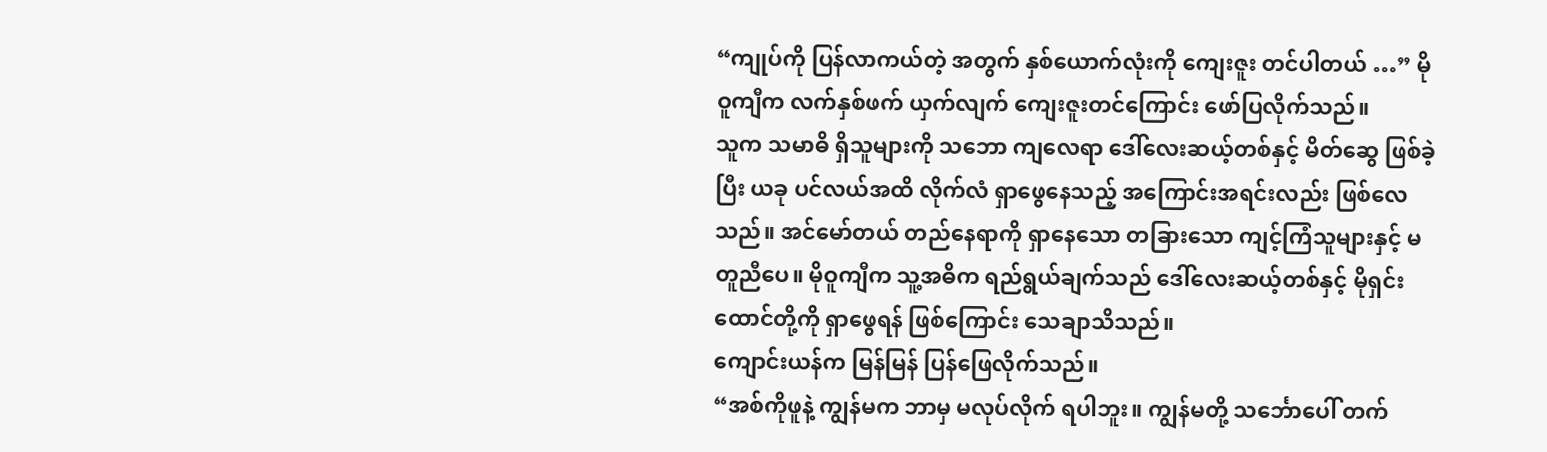“ကျုပ်ကို ပြန်လာကယ်တဲ့ အတွက် နှစ်ယောက်လုံးကို ကျေးဇူး တင်ပါတယ် …” မိုဝူကျီက လက်နှစ်ဖက် ယှက်လျက် ကျေးဇူးတင်ကြောင်း ဖော်ပြလိုက်သည်။
သူက သမာဓိ ရှိသူများကို သဘော ကျလေရာ ဒေါ်လေးဆယ့်တစ်နှင့် မိတ်ဆွေ ဖြစ်ခဲ့ပြီး ယခု ပင်လယ်အထိ လိုက်လံ ရှာဖွေနေသည့် အကြောင်းအရင်းလည်း ဖြစ်လေသည်။ အင်မော်တယ် တည်နေရာကို ရှာနေသော တခြားသော ကျင့်ကြံသူများနှင့် မတူညီပေ။ မိုဝူကျီက သူ့အဓိက ရည်ရွယ်ချက်သည် ဒေါ်လေးဆယ့်တစ်နှင့် မိုရှင်းထောင်တို့ကို ရှာဖွေရန် ဖြစ်ကြောင်း သေချာသိသည်။
ကျောင်းယန်က မြန်မြန် ပြန်ဖြေလိုက်သည်။
“အစ်ကိုဖူနဲ့ ကျွန်မက ဘာမှ မလုပ်လိုက် ရပါဘူး။ ကျွန်မတို့ သင်္ဘောပေါ် တက်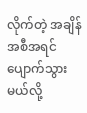လိုက်တဲ့ အချိန် အစီအရင် ပျောက်သွားမယ်လို့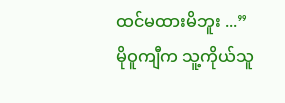ထင်မထားမိဘူး ...”
မိုဝူကျီက သူ့ကိုယ်သူ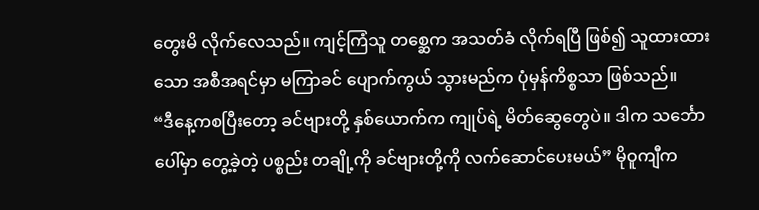တွေးမိ လိုက်လေသည်။ ကျင့်ကြံသူ တစ္ဆေက အသတ်ခံ လိုက်ရပြီ ဖြစ်၍ သူထားထားသော အစီအရင်မှာ မကြာခင် ပျောက်ကွယ် သွားမည်က ပုံမှန်ကိစ္စသာ ဖြစ်သည်။
“ဒီနေ့ကစပြီးတော့ ခင်ဗျားတို့ နှစ်ယောက်က ကျုပ်ရဲ့ မိတ်ဆွေတွေပဲ။ ဒါက သင်္ဘောပေါ်မှာ တွေ့ခဲ့တဲ့ ပစ္စည်း တချို့ကို ခင်ဗျားတို့ကို လက်ဆောင်ပေးမယ်” မိုဝူကျီက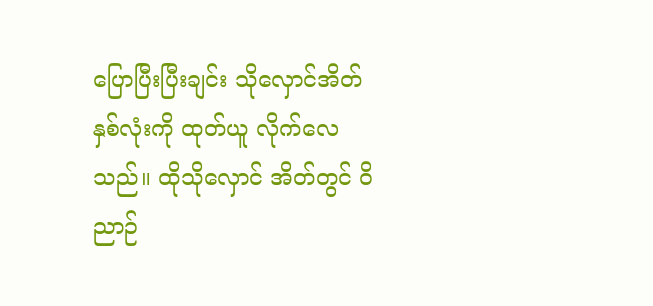ပြောပြီးပြီးချင်း သိုလှောင်အိတ် နှစ်လုံးကို ထုတ်ယူ လိုက်လေသည်။ ထိုသိုလှောင် အိတ်တွင် ဝိညာဉ်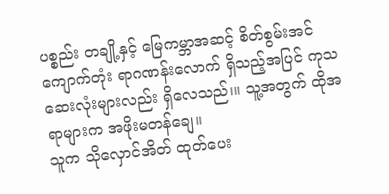ပစ္စည်း တချို့နှင့် မြေကမ္ဘာအဆင့် စိတ်စွမ်းအင် ကျောက်တုံး ရာဂဏန်းလောက် ရှိသည့်အပြင် ကုသ ဆေးလုံးများလည်း ရှိလေသည်၊။ သူ့အတွက် ထိုအရာများက အဖိုးမတန်ချေ။
သူက သိုလှောင်အိတ် ထုတ်ပေး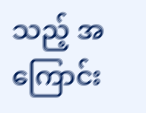သည့် အကြောင်း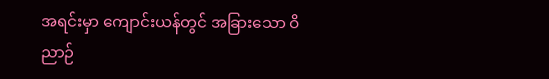အရင်းမှာ ကျောင်းယန်တွင် အခြားသော ဝိညာဉ်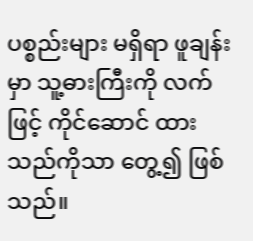ပစ္စည်းများ မရှိရာ ဖူချန်းမှာ သူ့ဓားကြီးကို လက်ဖြင့် ကိုင်ဆောင် ထားသည်ကိုသာ တွေ့၍ ဖြစ်သည်။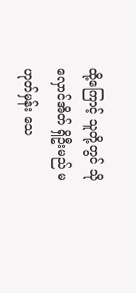ထို့ကြောင့် သူတို့တွင် သိုလှောင်အိတ် ရှိဦးမည် မဟုတ်မှန်း သေ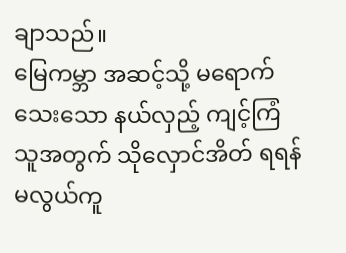ချာသည်။
မြေကမ္ဘာ အဆင့်သို့ မရောက်သေးသော နယ်လှည့် ကျင့်ကြံသူအတွက် သိုလှောင်အိတ် ရရန် မလွယ်ကူ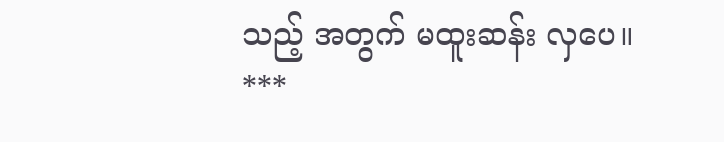သည့် အတွက် မထူးဆန်း လှပေ။
***